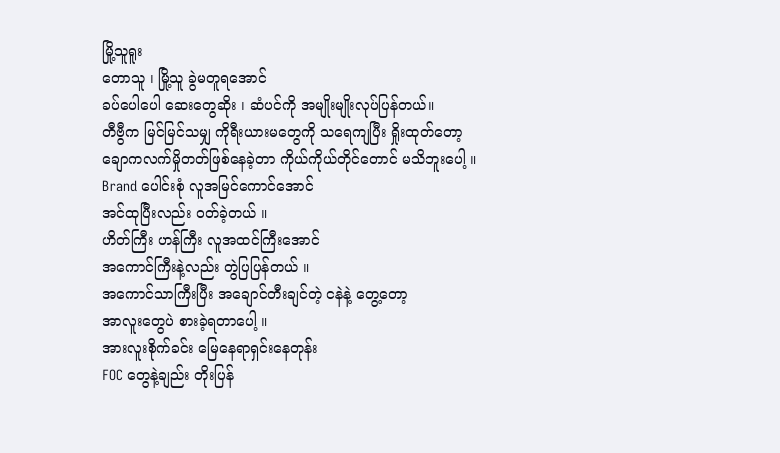မြို့သူရူး
တောသူ ၊ မြို့သူ ခွဲမတူရအောင်
ခပ်ပေါပေါ ဆေးတွေဆိုး ၊ ဆံပင်ကို အမျိုးမျိုးလုပ်ပြန်တယ်။
တီဗွီက မြင်မြင်သမျှ ကိုရီးယားမတွေကို သရေကျပြီး ရှိုးထုတ်တော့
ချောကလက်မှိုတတ်ဖြစ်နေခဲ့တာ ကိုယ်ကိုယ်တိုင်တောင် မသိဘူးပေါ့ ။
Brand ပေါင်းစုံ လူအမြင်ကောင်အောင်
အင်ထုပြီးလည်း ဝတ်ခဲ့တယ် ။
ဟိတ်ကြီး ဟန်ကြီး လူအထင်ကြီးအောင်
အကောင်ကြီးနဲ့လည်း တွဲပြပြန်တယ် ။
အကောင်သာကြီးပြီး အချောင်တီးချင်တဲ့ ငနဲနဲ့ တွေ့တော့
အာလူးတွေပဲ စားခဲ့ရတာပေါ့ ။
အားလူးစိုက်ခင်း မြေနေရာရှင်းနေတုန်း
FOC တွေနဲ့ချည်း တိုးပြန်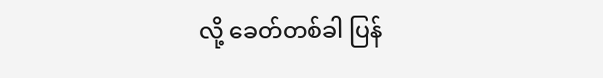လို့ ခေတ်တစ်ခါ ပြန်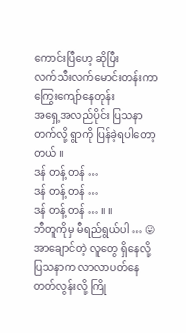ကောင်းပြီဟေ့ ဆိုပြီး
လက်သီးလက်မောင်းတန်းကာ ကြွေးကျော်နေတုန်း
အရှေ့အလည်ပိုင်း ပြသနာ တက်လို့ ရွာကို ပြန်ခဲ့ရပါတော့တယ် ။
ဒန် တန့် တန် …
ဒန် တန့် တန် …
ဒန် တန့် တန် … ။ ။
ဘီတူကိုမှ မီရည်ရွယ်ပါ … 😛
အာချောင်တဲ့ လူတွေ ရှိနေလို့ ပြသနာက လာလာပတ်နေတတ်လွန်းလို့ ကြို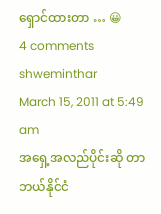ရှောင်ထားတာ … 😀
4 comments
shweminthar
March 15, 2011 at 5:49 am
အရှေ့အလည်ပိုင်းဆို တာ ဘယ်နိုင်ငံ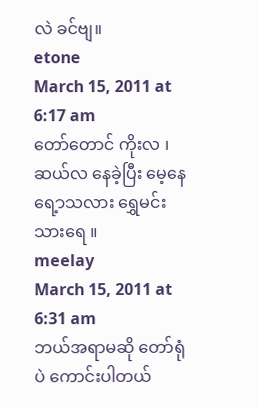လဲ ခင်ဗျ။
etone
March 15, 2011 at 6:17 am
တော်တောင် ကိုးလ ၊ ဆယ်လ နေခဲ့ပြီး မေ့နေရေ့ာသလား ရွှေမင်းသားရေ ။
meelay
March 15, 2011 at 6:31 am
ဘယ်အရာမဆို တော်ရုံပဲ ကောင်းပါတယ်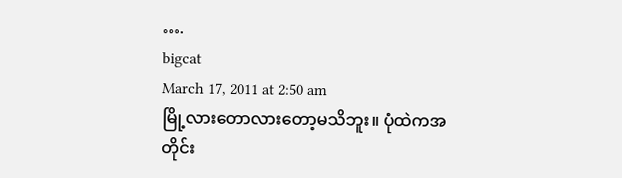….
bigcat
March 17, 2011 at 2:50 am
မြို့လားတောလားတော့မသိဘူး။ ပုံထဲကအတိုင်း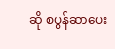ဆို စပွန်ဆာပေး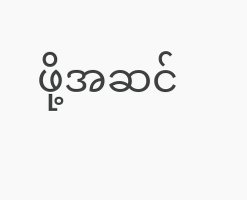ဖို့အဆင်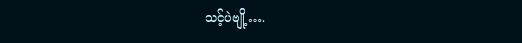သင့်ပဲဗျို့….